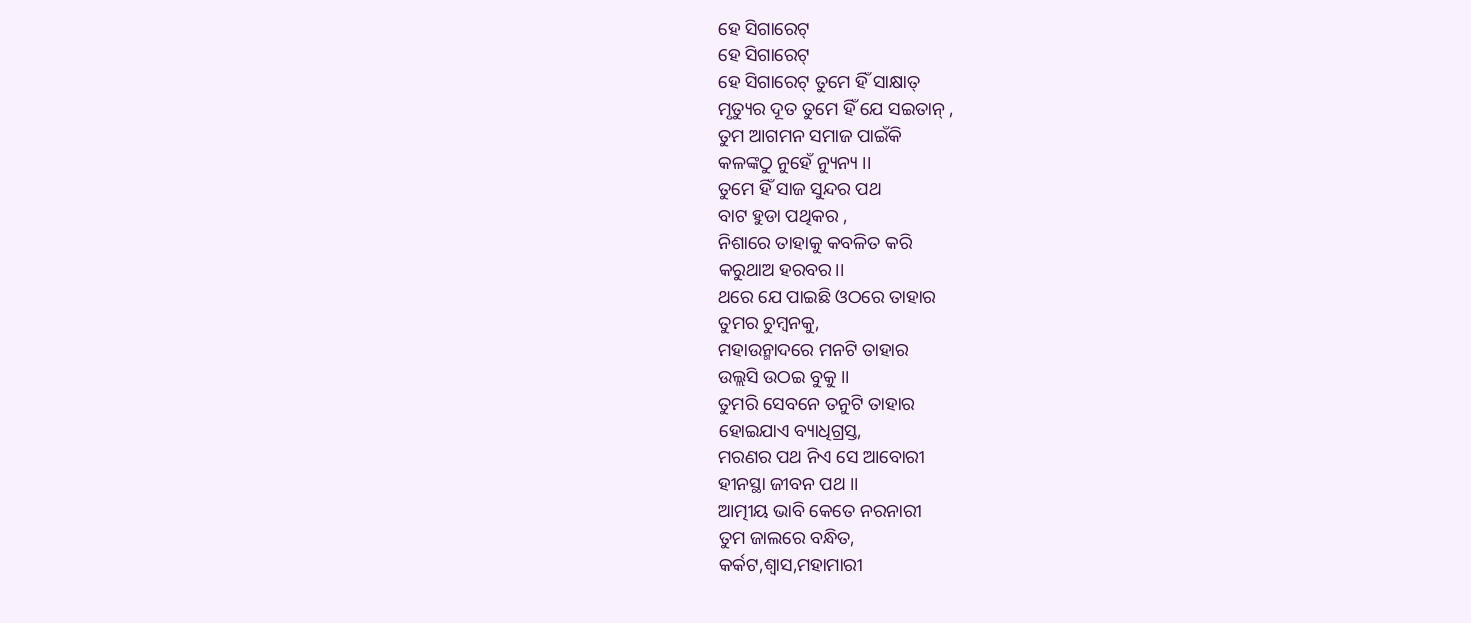ହେ ସିଗାରେଟ୍
ହେ ସିଗାରେଟ୍
ହେ ସିଗାରେଟ୍ ତୁମେ ହିଁ ସାକ୍ଷାତ୍
ମୃତ୍ୟୁର ଦୂତ ତୁମେ ହିଁ ଯେ ସଇତାନ୍ ,
ତୁମ ଆଗମନ ସମାଜ ପାଇଁକି
କଳଙ୍କଠୁ ନୁହେଁ ନ୍ୟୁନ୍ୟ ।।
ତୁମେ ହିଁ ସାଜ ସୁନ୍ଦର ପଥ
ବାଟ ହୁଡା ପଥିକର ,
ନିଶାରେ ତାହାକୁ କବଳିତ କରି
କରୁଥାଅ ହରବର।।
ଥରେ ଯେ ପାଇଛି ଓଠରେ ତାହାର
ତୁମର ଚୁମ୍ବନକୁ,
ମହାଉନ୍ମାଦରେ ମନଟି ତାହାର
ଉଲ୍ଲସି ଉଠଇ ବୁକୁ ।।
ତୁମରି ସେବନେ ତନୁଟି ତାହାର
ହୋଇଯାଏ ବ୍ୟାଧିଗ୍ରସ୍ତ,
ମରଣର ପଥ ନିଏ ସେ ଆବୋରୀ
ହୀନସ୍ଥା ଜୀବନ ପଥ ।।
ଆତ୍ମୀୟ ଭାବି କେତେ ନରନାରୀ
ତୁମ ଜାଲରେ ବନ୍ଧିତ,
କର୍କଟ,ଶ୍ୱାସ,ମହାମାରୀ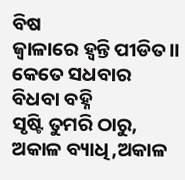ବିଷ
ଜ୍ୱାଳାରେ ହ୍ୱନ୍ତି ପୀଡିତ।।
କେତେ ସଧବାର ବିଧବା ବହ୍ନି
ସୃଷ୍ଟି ତୁମରି ଠାରୁ,
ଅକାଳ ବ୍ୟାଧି,ଅକାଳ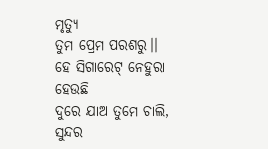ମୃତ୍ୟୁ
ତୁମ ପ୍ରେମ ପରଶରୁ।।
ହେ ସିଗାରେଟ୍ ନେହୁରା ହେଉଛି
ଦୁରେ ଯାଅ ତୁମେ ଚାଲି,
ସୁନ୍ଦର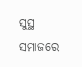ସୁସ୍ଥ ସମାଜରେ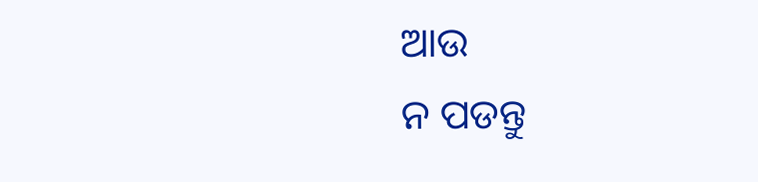ଆଉ
ନ ପଡନ୍ତୁ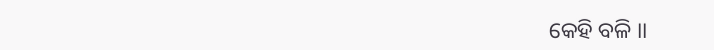କେହି ବଳି ।।